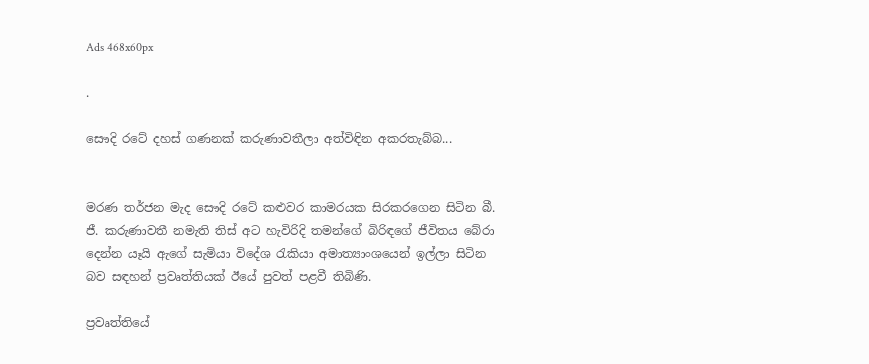Ads 468x60px

.

සෞදි රටේ දහස්‌ ගණනක්‌ කරුණාවතීලා අත්විඳින අකරතැබ්බ...


මරණ තර්ජන මැද සෞදි රටේ කළුවර කාමරයක සිරකරගෙන සිටින බී. ජී. කරුණාවතී නමැති තිස්‌ අට හැවිරිදි තමන්ගේ බිරිඳගේ ජීවිතය බේරා දෙන්න යෑයි ඇගේ සැමියා විදේශ රැකියා අමාත්‍යාංශයෙන් ඉල්ලා සිටින බව සඳහන් ප්‍රවෘත්තියක්‌ ඊයේ පුවත් පළවී තිබිණි.

ප්‍රවෘත්තියේ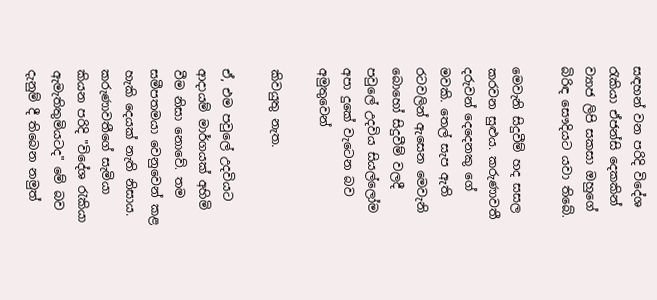සඳහන් වන පරිදි විදේශ රැකියා ඒජන්සි දෙකකින් ව්‍යාජ ලිපි සකසා ඔහුගේ බිරිඳ සෞදියට යවා තිබේ.

මෙවැනි සිදුවීම් හද සසල කරවන සුළුය. කරුණාවතී දරුවන් දෙදෙනකු ගේ මවකි. තෙල් සැප ඇති රටවලින් ඇසෙන මෙවැනි බොහෝ සිදුවීම් වලදී පවුලේ උදවිය සියල්ලෝම අපා දුකේ වැටෙන බව අමුතුවෙන්

කිවයුතු නැත.

ඒ, එම පවුලේ උදවියට ආදායම් මාර්ගයක්‌ අහිමි වීම නිසා නොවේ. තම සමීපතමයා වෙනුවෙන් කළ හැකි දෙයක්‌ නැති නිසාය. කරුණාවතීගේ සැමියා කියන පරිදි "විදේශ රැකියා ඇමැතිතුමියටද" මේ බව දැනුම් දී තිබෙන නමුත්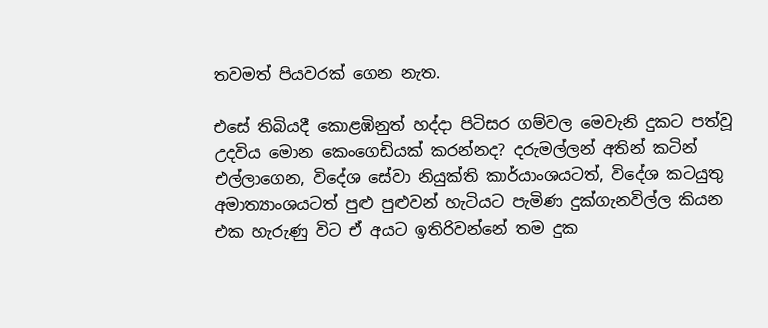තවමත් පියවරක්‌ ගෙන නැත.

එසේ තිබියදී කොළඹිනුත් හද්දා පිටිසර ගම්වල මෙවැනි දුකට පත්වූ උදවිය මොන කෙංගෙඩියක්‌ කරන්නද? දරුමල්ලන් අතින් කටින් එල්ලාගෙන, විදේශ සේවා නියුක්‌ති කාර්යාංශයටත්, විදේශ කටයුතු අමාත්‍යාංශයටත් පුළු පුළුවන් හැටියට පැමිණ දුක්‌ගැනවිල්ල කියන එක හැරුණු විට ඒ අයට ඉතිරිවන්නේ තම දුක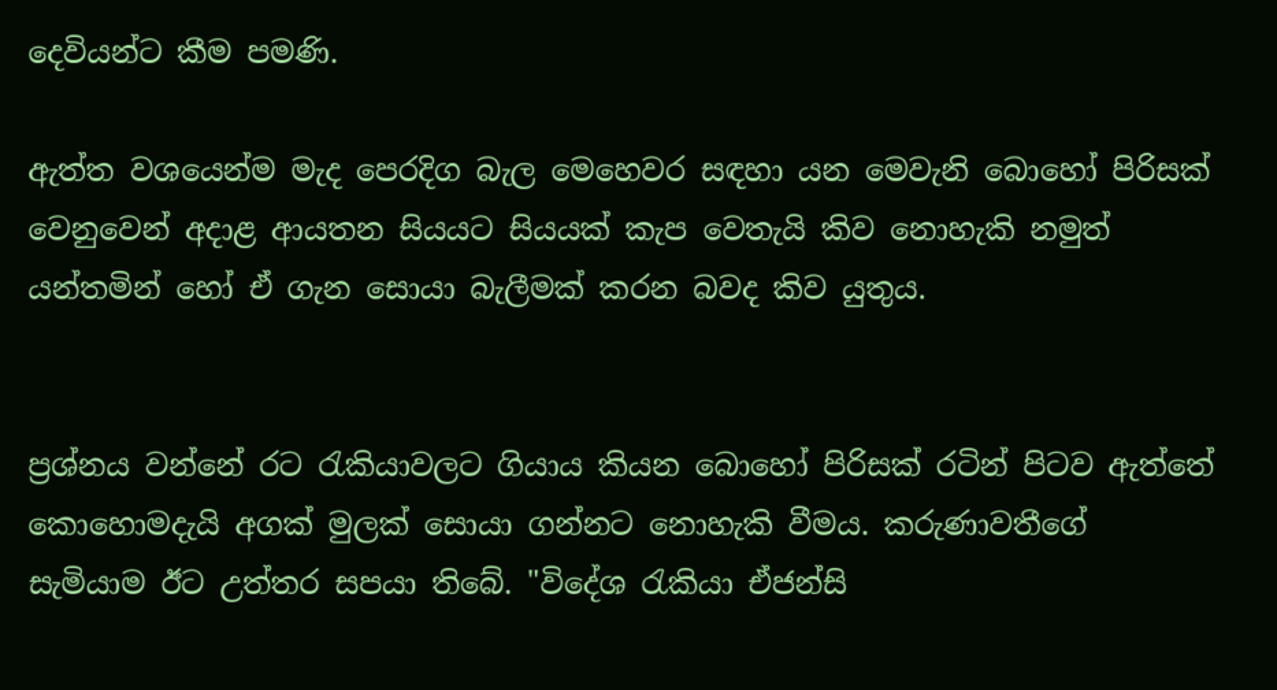දෙවියන්ට කීම පමණි.

ඇත්ත වශයෙන්ම මැද පෙරදිග බැල මෙහෙවර සඳහා යන මෙවැනි බොහෝ පිරිසක්‌ වෙනුවෙන් අදාළ ආයතන සියයට සියයක්‌ කැප වෙතැයි කිව නොහැකි නමුත් යන්තමින් හෝ ඒ ගැන සොයා බැලීමක්‌ කරන බවද කිව යුතුය.


ප්‍රශ්නය වන්නේ රට රැකියාවලට ගියාය කියන බොහෝ පිරිසක්‌ රටින් පිටව ඇත්තේ කොහොමදැයි අගක්‌ මුලක්‌ සොයා ගන්නට නොහැකි වීමය. කරුණාවතීගේ සැමියාම ඊට උත්තර සපයා තිබේ. "විදේශ රැකියා ඒජන්සි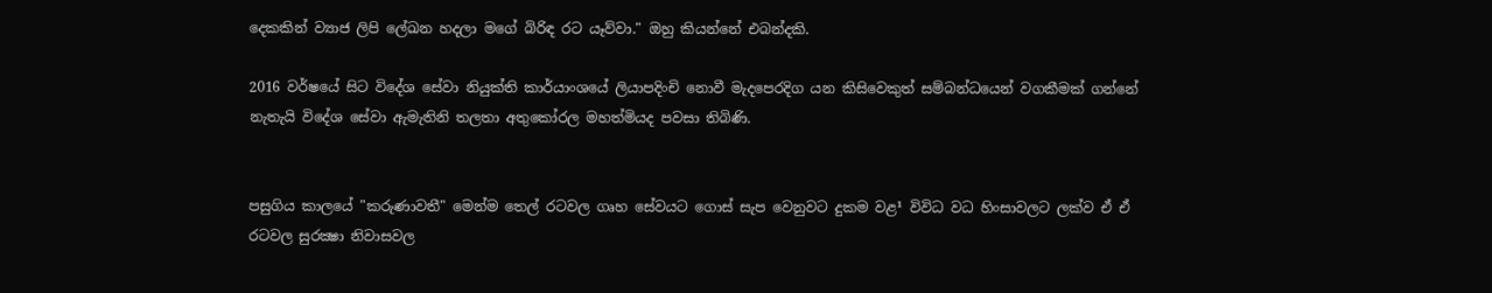දෙකකින් ව්‍යාජ ලිපි ලේඛන හදලා මගේ බිරිඳ රට යෑව්වා." ඔහු කියන්නේ එබන්දකි.

2016 වර්ෂයේ සිට විදේශ සේවා නියුක්‌ති කාර්යාංශයේ ලියාපදිංචි නොවී මැදපෙරදිග යන කිසිවෙකුත් සම්බන්ධයෙන් වගකීමක්‌ ගන්නේ නැතැයි විදේශ සේවා ඇමැතිනි තලතා අතුකෝරල මහත්මියද පවසා තිබිණි.


පසුගිය කාලයේ "කරුණාවතී" මෙන්ම තෙල් රටවල ගෘහ සේවයට ගොස්‌ සැප වෙනුවට දුකම වළ¹ විවිධ වධ හිංසාවලට ලක්‌ව ඒ ඒ රටවල සුරක්‍ෂා නිවාසවල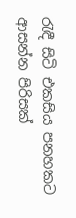රැඳී සිටි එකසිය පනහකට ආසන්න පිරිසක්‌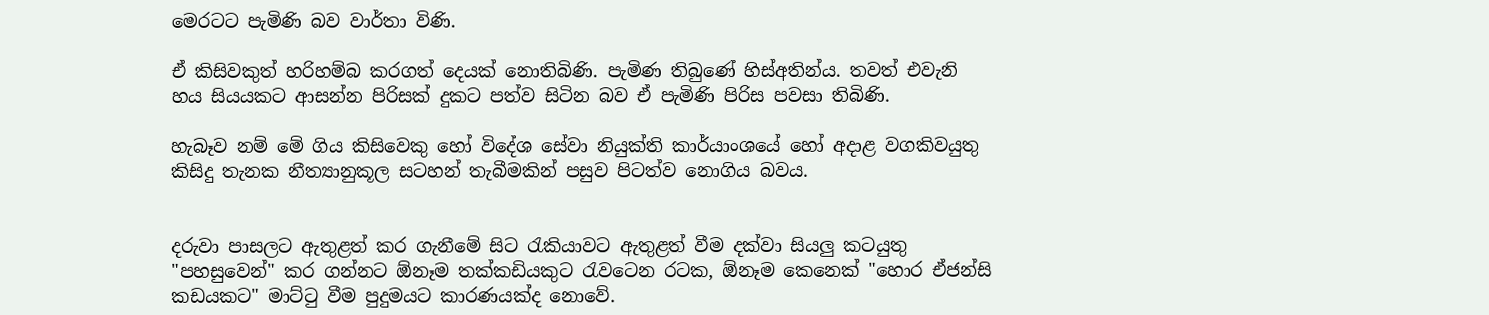මෙරටට පැමිණි බව වාර්තා විණි.

ඒ කිසිවකුත් හරිහම්බ කරගත් දෙයක්‌ නොතිබිණි. පැමිණ තිබුණේ හිස්‌අතින්ය. තවත් එවැනි හය සියයකට ආසන්න පිරිසක්‌ දුකට පත්ව සිටින බව ඒ පැමිණි පිරිස පවසා තිබිණි.

හැබෑව නම් මේ ගිය කිසිවෙකු හෝ විදේශ සේවා නියුක්‌ති කාර්යාංශයේ හෝ අදාළ වගකිවයුතු කිසිදු තැනක නීත්‍යානුකූල සටහන් තැබීමකින් පසුව පිටත්ව නොගිය බවය.


දරුවා පාසලට ඇතුළත් කර ගැනීමේ සිට රැකියාවට ඇතුළත් වීම දක්‌වා සියලු කටයුතු "පහසුවෙන්" කර ගන්නට ඕනෑම තක්‌කඩියකුට රැවටෙන රටක, ඕනෑම කෙනෙක්‌ "හොර ඒජන්සි කඩයකට" මාට්‌ටු වීම පුදුමයට කාරණයක්‌ද නොවේ.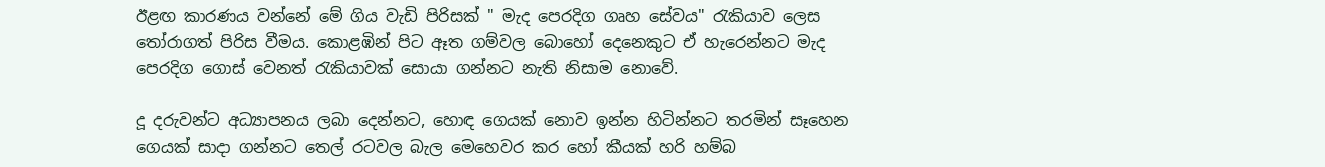ඊළඟ කාරණය වන්නේ මේ ගිය වැඩි පිරිසක්‌ " මැද පෙරදිග ගෘහ සේවය" රැකියාව ලෙස තෝරාගත් පිරිස වීමය. කොළඹින් පිට ඈත ගම්වල බොහෝ දෙනෙකුට ඒ හැරෙන්නට මැද පෙරදිග ගොස්‌ වෙනත් රැකියාවක්‌ සොයා ගන්නට නැති නිසාම නොවේ.

දූ දරුවන්ට අධ්‍යාපනය ලබා දෙන්නට, හොඳ ගෙයක්‌ නොව ඉන්න හිටින්නට තරමින් සෑහෙන ගෙයක්‌ සාදා ගන්නට තෙල් රටවල බැල මෙහෙවර කර හෝ කීයක්‌ හරි හම්බ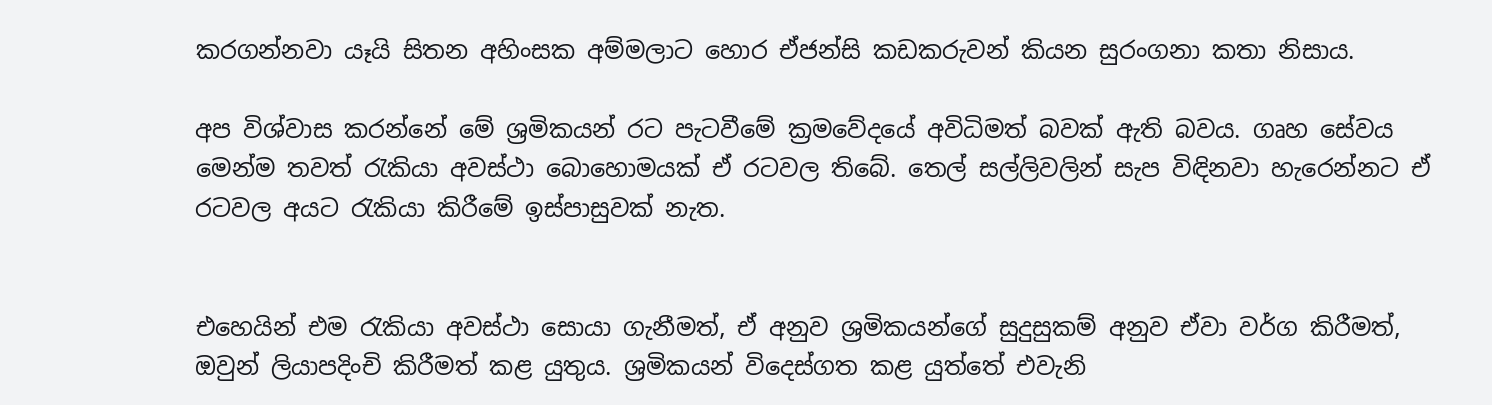කරගන්නවා යෑයි සිතන අහිංසක අම්මලාට හොර ඒජන්සි කඩකරුවන් කියන සුරංගනා කතා නිසාය.

අප විශ්වාස කරන්නේ මේ ශ්‍රමිකයන් රට පැටවීමේ ක්‍රමවේදයේ අවිධිමත් බවක්‌ ඇති බවය. ගෘහ සේවය මෙන්ම තවත් රැකියා අවස්‌ථා බොහොමයක්‌ ඒ රටවල තිබේ. තෙල් සල්ලිවලින් සැප විඳිනවා හැරෙන්නට ඒ රටවල අයට රැකියා කිරීමේ ඉස්‌පාසුවක්‌ නැත.


එහෙයින් එම රැකියා අවස්‌ථා සොයා ගැනීමත්, ඒ අනුව ශ්‍රමිකයන්ගේ සුදුසුකම් අනුව ඒවා වර්ග කිරීමත්, ඔවුන් ලියාපදිංචි කිරීමත් කළ යුතුය. ශ්‍රමිකයන් විදෙස්‌ගත කළ යුත්තේ එවැනි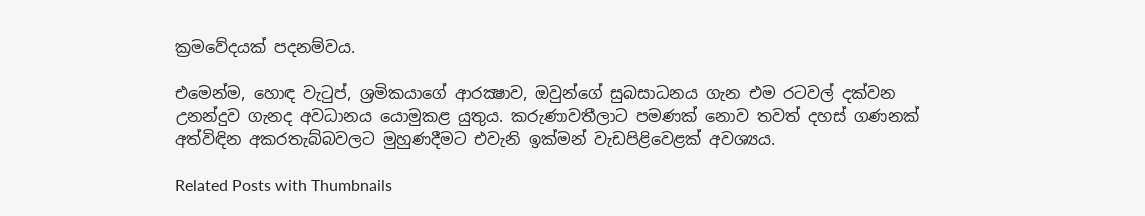ක්‍රමවේදයක්‌ පදනම්වය.

එමෙන්ම, හොඳ වැටුප්, ශ්‍රමිකයාගේ ආරක්‍ෂාව, ඔවුන්ගේ සුබසාධනය ගැන එම රටවල් දක්‌වන උනන්දුව ගැනද අවධානය යොමුකළ යුතුය. කරුණාවතීලාට පමණක්‌ නොව තවත් දහස්‌ ගණනක්‌ අත්විඳින අකරතැබ්බවලට මුහුණදීමට එවැනි ඉක්‌මන් වැඩපිළිවෙළක්‌ අවශ්‍යය.

Related Posts with Thumbnails